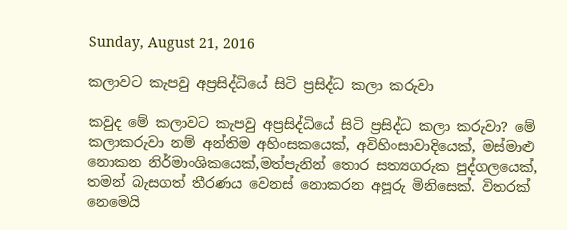Sunday, August 21, 2016

කලාවට කැපවු අප්‍රසිද්ධියේ සිටි ප්‍රසිද්ධ කලා කරුවා

කවුද මේ කලාවට කැපවු අප්‍රසිද්ධියේ සිටි ප්‍රසිද්ධ කලා කරුවා? මේ කලාකරුවා නම් අන්තිම අහිංසකයෙක්, අවිහිංසාවාදියෙක්, මස්මාළු නොකන නිර්මාංශිකයෙක්,මත්පැනින් තොර සත්‍යගරුක පුද්ගලයෙක්, තමන් බැසගත් තීරණය වෙනස් නොකරන අපූරු මිනිසෙක්. විතරක් නෙමෙයි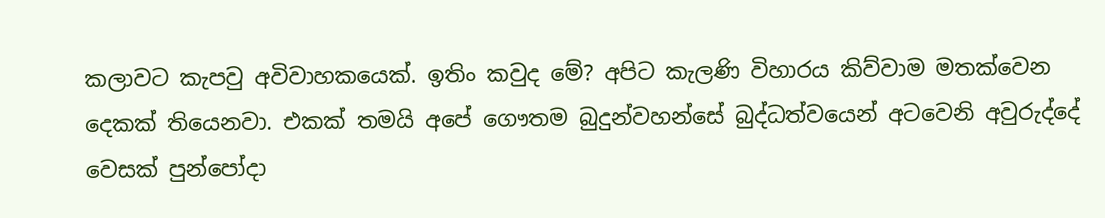කලාවට කැපවු අවිවාහකයෙක්. ඉතිං කවුද මේ? අපිට කැලණි විහාරය කිව්වාම මතක්වෙන දෙකක් තියෙනවා. එකක් තමයි අපේ ගෞතම බුදුන්වහන්සේ බුද්ධත්වයෙන් අටවෙනි අවුරුද්දේ වෙසක් පුන්පෝදා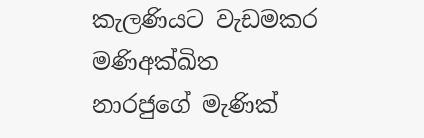කැලණියට වැඩමකර මණිඅක්ඛිත නාරජුගේ මැණික්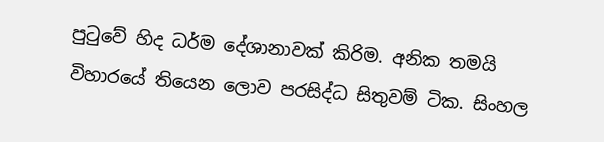පුටුවේ හිද ධර්ම දේශානාවක් කිරිම. අනික තමයි විහාරයේ තියෙන ලොව පරසිද්ධ සිතුවම් ටික. සිංහල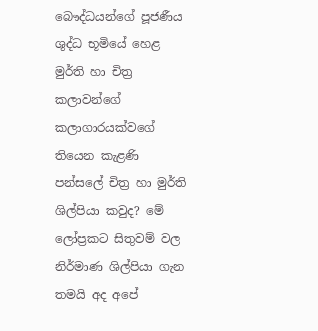බෞද්ධයන්ගේ පූජණීය ශුද්ධ භූමියේ හෙළ මුර්ති හා චිත්‍ර කලාවන්ගේ කලාගාරයක්වගේ තියෙන කැළණි පන්සලේ චිත්‍ර හා මුර්ති ශිල්පියා කවුද? මේ ලෝප්‍රකට සිතුවම් වල නිර්මාණ ශිල්පියා ගැන තමයි අද අපේ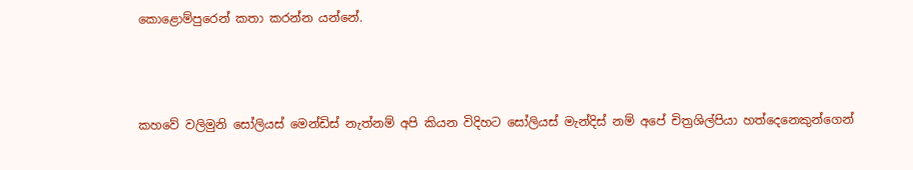කොළොම්පුරෙන් කතා කරන්න යන්නේ.



කහවේ වලිමුනි සෝලියස් මෙන්ඩිස් නැත්නම් අපි කියන විදිහට සෝලියස් මැන්දිස් නම් අපේ චිත්‍රශිල්පියා හත්දෙනෙකුන්ගෙන්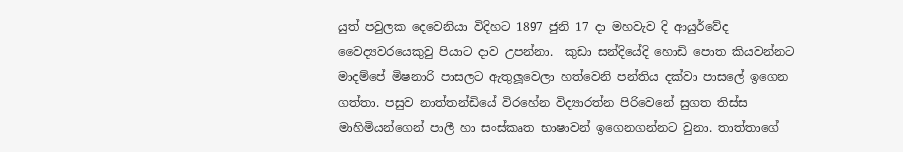යුත් පවුලක දෙවෙනියා විදිහට 1897 ජුනි 17 දා මහවැව දි ආයුර්වේද වෛද්‍යවරයෙකුවු පියාට දාව උපන්නා.  කුඩා සන්දියේදි හොඩි පොත කියවන්නට මාදම්පේ මිෂනාරි පාසලට ඇතුලූවෙලා හත්වෙනි පන්තිය දක්වා පාසලේ ඉගෙන ගත්තා. පසුව නාත්තන්ඩියේ විරහේන විද්‍යාරත්න පිරිවෙනේ සුගත තිස්ස මාහිමියන්ගෙන් පාලී හා සංස්කෘත භාෂාවන් ඉගෙනගන්නට වුනා. තාත්තාගේ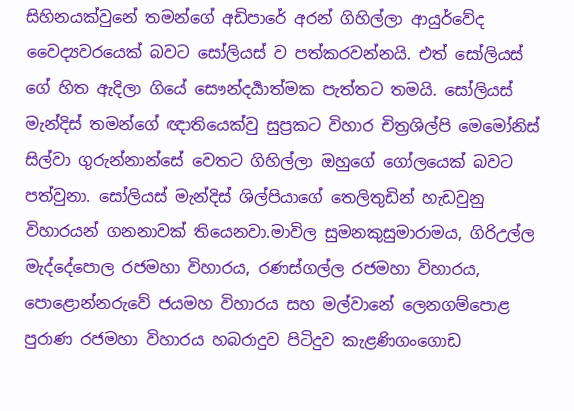සිහිනයක්වුනේ තමන්ගේ අඩිපාරේ අරන් ගිහිල්ලා ආයුර්වේද වෛද්‍යවරයෙක් බවට සෝලියස් ව පත්කරවන්නයි. එත් සෝලියස් ගේ හිත ඇදිලා ගියේ සෞන්දර්‍යාත්මක පැත්තට තමයි. සෝලියස් මැන්දිස් තමන්ගේ ඥාතියෙක්වු සුප්‍රකට විහාර චිත්‍රශිල්පි මෙමෝනිස් සිල්වා ගුරුන්නාන්සේ වෙතට ගිහිල්ලා ඔහුගේ ගෝලයෙක් බවට පත්වුනා. සෝලියස් මැන්දිස් ශිල්පියාගේ තෙලිතුඩින් හැඩවුනු විහාරයන් ගනනාවක් තියෙනවා.මාවිල සුමනකුසුමාරාමය, ගිරිඋල්ල මැද්දේපොල රජමහා විහාරය, රණස්ගල්ල රජමහා විහාරය, පොළොන්නරුවේ ජයමහ විහාරය සහ මල්වානේ ලෙනගම්පොළ පුරාණ රජමහා විහාරය හබරාදුව පිටිදුව කැළණිගංගොඩ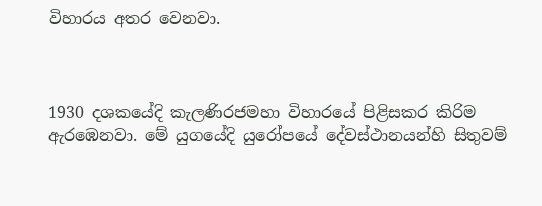විහාරය අතර වෙනවා.



1930 දශකයේදි කැලණිරජමහා විහාරයේ පිළිසකර කිරිම ඇරඹෙනවා. මේ යුගයේදි යුරෝපයේ දේවස්ථානයන්හි සිතුවම්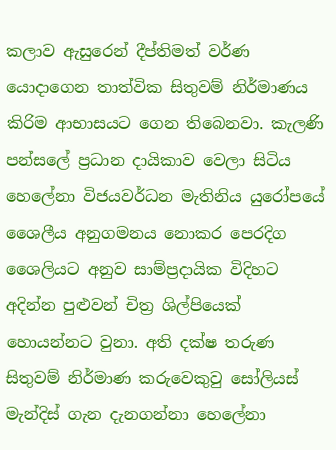කලාව ඇසුරෙන් දීප්තිමත් වර්ණ යොදාගෙන තාත්වික සිතුවම් නිර්මාණය කිරිම ආභාසයට ගෙන තිබෙනවා. කැලණි පන්සලේ ප්‍රධාන දායිකාව වෙලා සිටිය හෙලේනා විජයවර්ධන මැතිනිය යුරෝපයේ ශෛලීය අනුගමනය නොකර පෙරදිග ශෛලියට අනුව සාම්ප්‍රදායික විදිහට අදින්න පුළුවන් චිත්‍ර ශිල්පියෙක් හොයන්නට වුනා. අති දක්ෂ තරුණ සිතුවම් නිර්මාණ කරුවෙකුවු සෝලියස් මැන්දිස් ගැන දැනගන්නා හෙලේනා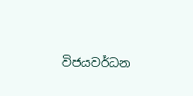විජයවර්ධන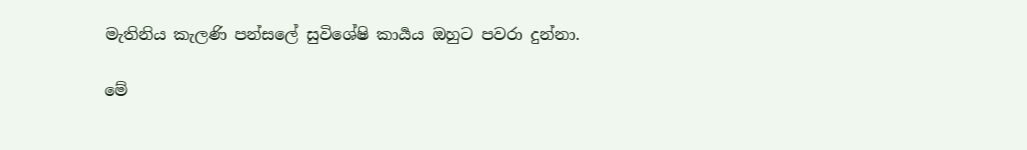මැතිනිය කැලණි පන්සලේ සුවිශේෂි කාර්‍යය ඔහුට පවරා දුන්නා.

මේ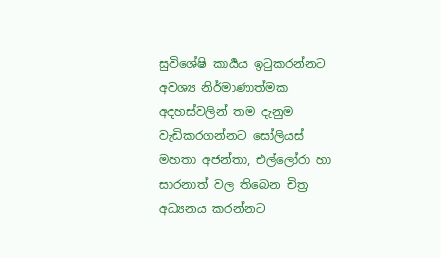සුවිශේෂි කාර්‍යය ඉටුකරන්නට අවශ්‍ය නිර්මාණාත්මක අදහස්වලින් තම දැනුම වැඩිකරගන්නට සෝලියස් මහතා අජන්තා, එල්ලෝරා හා සාරනාත් වල තිබෙන චිත්‍ර අධ්‍යනය කරන්නට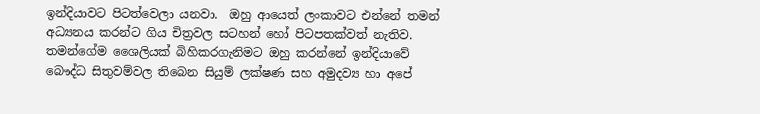ඉන්දියාවට පිටත්වෙලා යනවා.  ඔහු ආයෙත් ලංකාවට එන්නේ තමන් අධ්‍යනය කරන්ට ගිය චිත්‍රවල සටහන් හෝ පිටපතක්වත් නැතිව. තමන්ගේම ශෛලියක් බිහිකරගැනිමට ඔහු කරන්නේ ඉන්දියාවේ බෞද්ධ සිතුවම්වල තිබෙන සියුම් ලක්ෂණ සහ අමුදව්‍ය හා අපේ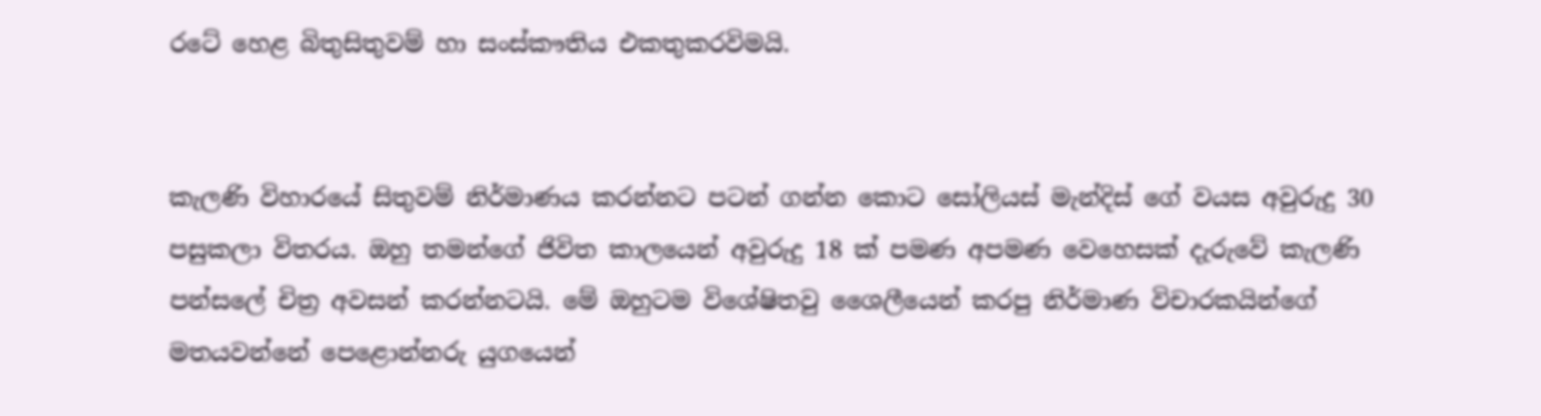රටේ හෙළ බිතුසිතුවම් හා සංස්කෟතිය එකතුකරවිමයි.


කැලණි විහාරයේ සිතුවම් නිර්මාණය කරන්නට පටන් ගන්න කොට සෝලියස් මැන්දිස් ගේ වයස අවුරුදු 30 පසුකලා විතරය. ඔහු තමන්ගේ ජිවිත කාලයෙන් අවුරුදු 18 ක් පමණ අපමණ වෙහෙසක් දැරුවේ කැලණි පන්සලේ චිත්‍ර අවසන් කරන්නටයි. මේ ඔහුටම විශේෂිතවු ශෛලීයෙන් කරපු නිර්මාණ විචාරකයින්ගේ මතයවන්නේ පෙළොන්නරු යුගයෙන්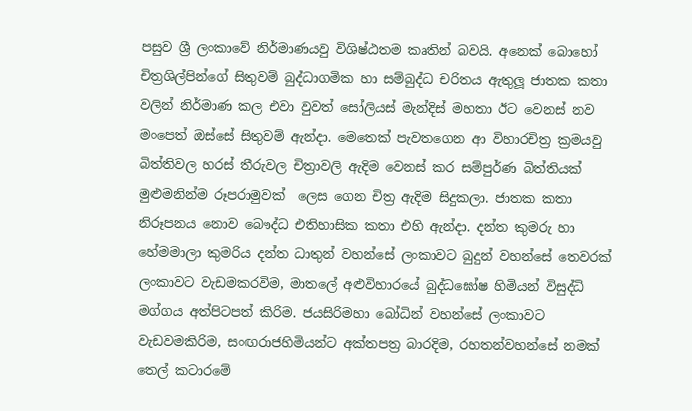පසුව ශ්‍රී ලංකාවේ නිර්මාණයවු විශිෂ්ඨතම කෘතින් බවයි. අනෙක් බොහෝ චිත්‍රශිල්පින්ගේ සිතුවම් බුද්ධාගමික හා සම්බුද්ධ චරිතය ඇතුලූ ජාතක කතා වලින් නිර්මාණ කල එවා වුවත් සෝලියස් මැන්දිස් මහතා ඊට වෙනස් නව මංපෙත් ඔස්සේ සිතුවම් ඇන්දා. මෙතෙක් පැවතගෙන ආ විහාරචිත්‍ර ක්‍රමයවු බිත්තිවල හරස් තීරුවල චිත්‍රාවලි ඇදිම වෙනස් කර සම්පුර්ණ බිත්තියක් මුළුමනින්ම රූපරාමුවක්  ලෙස ගෙන චිත්‍ර ඇදිම සිදුකලා. ජාතක කතා නිරූපනය නොව බෞද්ධ එතිහාසික කතා එහි ඇන්දා. දන්ත කුමරු හා හේමමාලා කුමරිය දන්ත ධාතුන් වහන්සේ ලංකාවට බුදුන් වහන්සේ තෙවරක් ලංකාවට වැඩමකරවිම, මාතලේ අළුවිහාරයේ බුද්ධඝෝෂ හිමියන් විසුද්ධි මග්ගය අත්පිටපත් කිරිම. ජයසිරිමහා බෝධින් වහන්සේ ලංකාවට වැඩවමකිරිම, සංඟරාජහිමියන්ට අක්තපත්‍ර බාරදිම, රහතන්වහන්සේ නමක් තෙල් කටාරමේ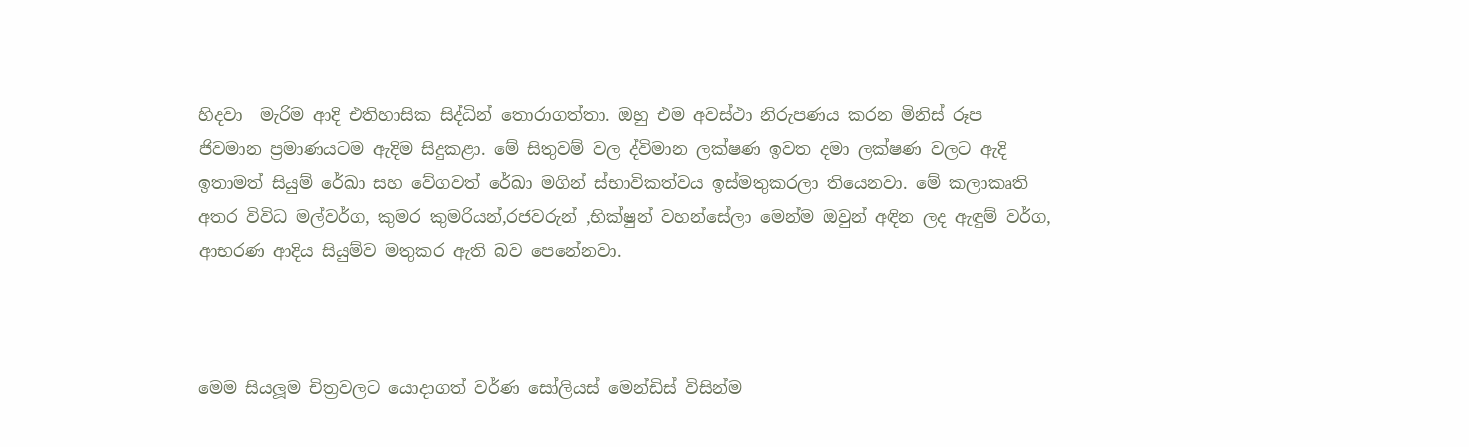හිදවා  මැරිම ආදි එතිහාසික සිද්ධින් තොරාගත්තා. ඔහු එම අවස්ථා නිරුපණය කරන මිනිස් රූප ජිවමාන ප්‍රමාණයටම ඇදිම සිදුකළා. මේ සිතුවම් වල ද්විමාන ලක්ෂණ ඉවත දමා ලක්ෂණ වලට ඇදි ඉතාමත් සියුම් රේඛා සහ වේගවත් රේඛා මගින් ස්භාවිකත්වය ඉස්මතුකරලා තියෙනවා. මේ කලාකෘති අතර විවිධ මල්වර්ග, කුමර කුමරියන්,රජවරුන් ,භික්ෂුන් වහන්සේලා මෙන්ම ඔවුන් අඳින ලද ඇඳුම් වර්ග, ආභරණ ආදිය සියුම්ව මතුකර ඇති බව පෙනේනවා.



මෙම සියලූම චිත්‍රවලට යොදාගත් වර්ණ සෝලියස් මෙන්ඩිස් විසින්ම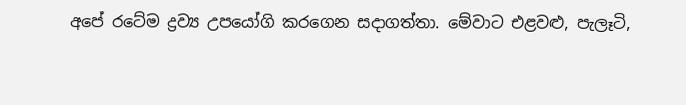අපේ රටේම ද්‍රව්‍ය උපයෝගි කරගෙන සදාගත්තා. මේවාට එළවළු, පැලෑටි,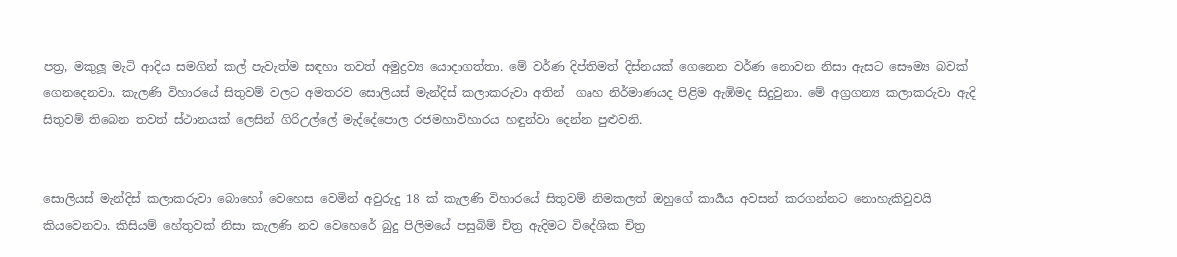පත්‍ර, මකුලූ මැටි ආදිය සමගින් කල් පැවැත්ම සඳහා තවත් අමුද්‍රව්‍ය යොදාගත්තා. මේ වර්ණ දිප්තිමත් දිස්නයක් ගෙනෙන වර්ණ නොවන නිසා ඇසට සෞම්‍ය බවක් ගෙනදෙනවා. කැලණි විහාරයේ සිතුවම් වලට අමතරව සොලියස් මැන්දිස් කලාකරුවා අතින්  ගෘහ නිර්මාණයද පිළිම ඇඹිමද සිදුවුනා. මේ අග්‍රගන්‍ය කලාකරුවා ඇදි සිතුවම් තිබෙන තවත් ස්ථානයක් ලෙසින් ගිරිඋල්ලේ මැද්දේපොල රජමහාවිහාරය හඳුන්වා දෙන්න පුළුවනි.


සොලියස් මැන්දිස් කලාකරුවා බොහෝ වෙහෙස වෙමින් අවුරුදු 18 ක් කැලණි විහාරයේ සිතුවම් නිමකලත් ඔහුගේ කාර්‍යය අවසන් කරගන්නට නොහැකිවුවයි කියවෙනවා. කිසියම් හේතුවක් නිසා කැලණි නව වෙහෙරේ බුදු පිලිමයේ පසුබිම් චිත්‍ර ඇදිමට විදේශික චිත්‍ර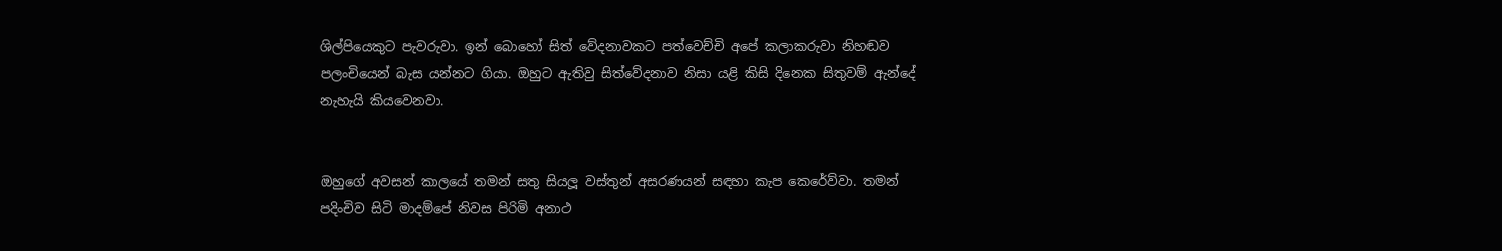ශිල්පියෙකුට පැවරුවා. ඉන් බොහෝ සිත් වේදනාවකට පත්වෙච්චි අපේ කලාකරුවා නිහඬව පලංචියෙන් බැස යන්නට ගියා. ඔහුට ඇතිවු සිත්වේදනාව නිසා යළි කිසි දිනෙක සිතුවම් ඇන්දේ නැහැයි කියවෙනවා.


ඔහුගේ අවසන් කාලයේ තමන් සතු සියලූ වස්තුන් අසරණයන් සඳහා කැප කෙරේව්වා. තමන් පදිංචිව සිටි මාදම්පේ නිවස පිරිමි අනාථ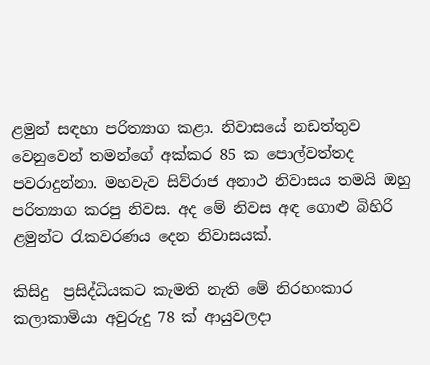ළමුන් සඳහා පරිත්‍යාග කළා. නිවාසයේ නඩත්තුව වෙනුවෙන් තමන්ගේ අක්කර 85 ක පොල්වත්තද පවරාදුන්නා. මහවැව සිව්රාජ අනාථ නිවාසය තමයි ඔහු පරිත්‍යාග කරපු නිවස. අද මේ නිවස අඳ ගොළු බිහිරි ළමුන්ට රැකවරණය දෙන නිවාසයක්.

කිසිදු  ප්‍රසිද්ධියකට කැමති නැති මේ නිරහංකාර කලාකාමියා අවුරුදු 78 ක් ආයුවලදා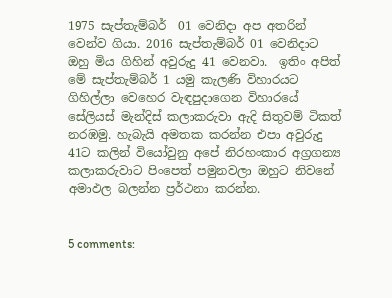1975 සැප්තැම්බර්  01 වෙනිදා අප අතරින් වෙන්ව ගියා. 2016 සැප්තැම්බර් 01 වෙනිදාට ඔහු මිය ගිහින් අවුරුදු 41 වෙනවා.  ඉතිං අපිත් මේ සැප්තැම්බර් 1 යමු කැලණි විහාරයට ගිහිල්ලා වෙහෙර වැඳපුදාගෙන විහාරයේ සේලියස් මැන්දිස් කලාකරුවා ඇදි සිතුවම් ටිකත් නරඹමු. හැබැයි අමතක කරන්න එපා අවුරුදු 41ට කලින් වියෝවුනු අපේ නිරහංකාර අග්‍රගන්‍ය කලාකරුවාට පිංපෙත් පමුනවලා ඔහුට නිවනේ අමාඵල බලන්න ප්‍රර්ථනා කරන්න.


5 comments: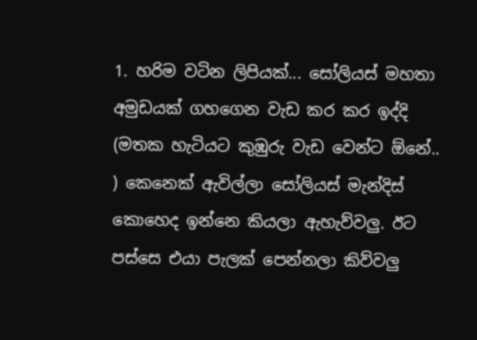1. හරිම වටින ලිපියක්... සෝලියස් මහතා අමුඩයක් ගහගෙන වැඩ කර කර ඉද්දි (මතක හැටියට කුඹුරු වැඩ වෙන්ට ඕනේ.. ) කෙනෙක් ඇවිල්ලා සෝලියස් මැන්දිස් කොහෙද ඉන්නෙ කියලා ඇහැව්වලු. ඊට පස්සෙ එයා පැලක් පෙන්නලා කිව්වලු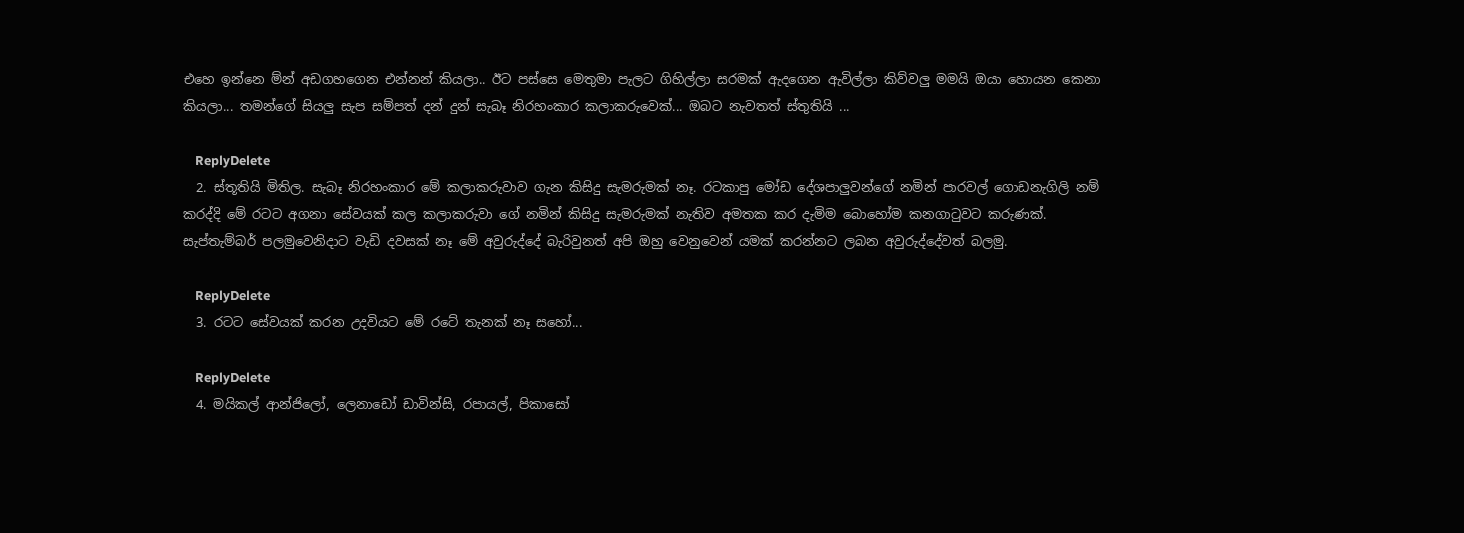එහෙ ඉන්නෙ ම්න් අඩගහගෙන එන්නන් කියලා.. ඊට පස්සෙ මෙතුමා පැලට ගිහිල්ලා සරමක් ඇදගෙන ඇවිල්ලා කිව්වලු මමයි ඔයා හොයන කෙනා කියලා... තමන්ගේ සියලු සැප සම්පත් දන් දුන් සැබෑ නිරහංකාර කලාකරුවෙක්... ඔබට නැවතත් ස්තුතියි ...

    ReplyDelete
  2. ස්තූතියි මිතිල. සැබෑ නිරහංකාර මේ කලාකරුවාව ගැන කිසිදු සැමරුමක් නෑ. රටකාපු මෝඩ දේශපාලුවන්ගේ නමින් පාරවල් ගොඩනැගිලි නම් කරද්දි මේ රටට අගනා සේවයක් කල කලාකරුවා ගේ නමින් කිසිදු සැමරුමක් නැතිව අමතක කර දැමිම බොහෝම කනගාටුවට කරුණක්. සැප්තැම්බර් පලමුවෙනිදාට වැඩි දවසක් නෑ මේ අවුරුද්දේ බැරිවුනත් අපි ඔහු වෙනුවෙන් යමක් කරන්නට ලබන අවුරුද්දේවත් බලමු.

    ReplyDelete
  3. රටට සේවයක් කරන උදවියට මේ රටේ තැනක් නෑ සහෝ...

    ReplyDelete
  4. මයිකල් ආන්ජිලෝ, ලෙනාඩෝ ඩාවින්සි, රපායල්, පිකාසෝ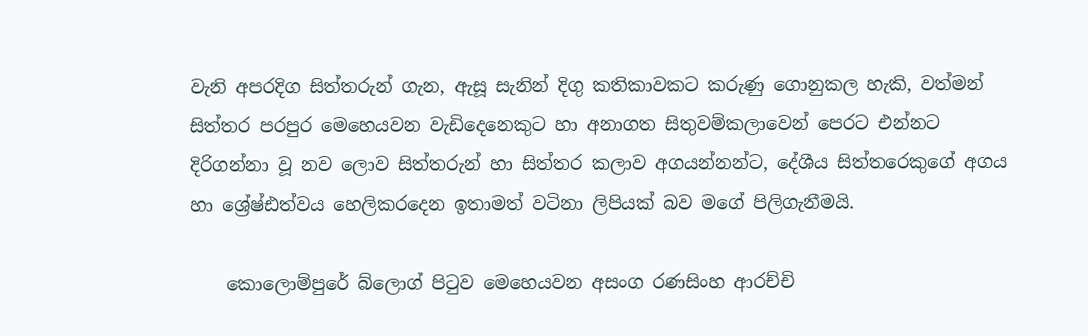වැනි අපරදිග සිත්තරුන් ගැන, ඇසූ සැනින් දිගු කතිකාවකට කරුණු ගොනුකල හැකි, වත්මන් සිත්තර පරපුර මෙහෙයවන වැඩිදෙනෙකුට හා අනාගත සිතුවම්කලාවෙන් පෙරට එන්නට දිරිගන්නා වූ නව ලොව සිත්තරුන් හා සිත්තර කලාව අගයන්නන්ට, දේශීය සිත්තරෙකුගේ අගය හා ශ්‍රේෂ්ඪත්වය හෙලිකරදෙන ඉතාමත් වටිනා ලිපියක් බව මගේ පිලිගැනීමයි.

    කොලොම්පුරේ බ්ලොග් පිටුව මෙහෙයවන අසංග රණසිංහ ආරච්චි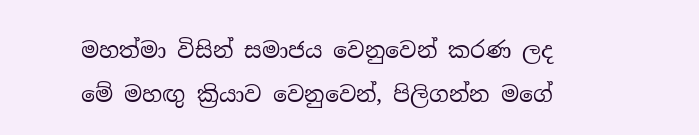මහත්මා විසින් සමාජය වෙනුවෙන් කරණ ලද මේ මහඟු ක්‍රියාව වෙනුවෙන්, පිලිගන්න මගේ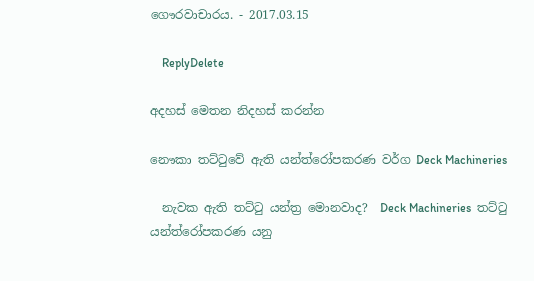ගෞරවාචාරය. - 2017.03.15

    ReplyDelete

අදහස් මෙතන නිදහස් කරන්න

නෞකා තට්ටුවේ ඇති යන්ත්රෝපකරණ වර්ග Deck Machineries

  නැවක ඇති තට්ටු යන්ත්‍ර මොනවාද?  Deck Machineries  තට්ටු යන්ත්රෝපකරණ යනු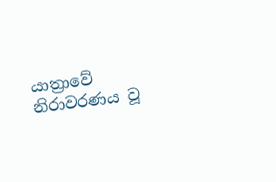යාත්‍රාවේ නිරාවරණය වූ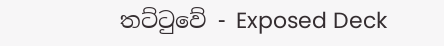තට්ටුවේ - Exposed Deck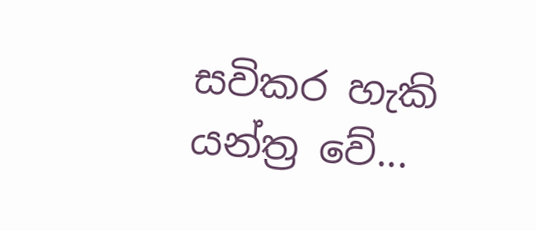සවිකර හැකි යන්ත්‍ර වේ...